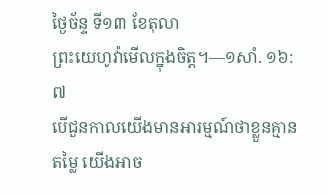ថ្ងៃច័ន្ទ ទី១៣ ខែតុលា
ព្រះយេហូវ៉ាមើលក្នុងចិត្ត។—១សាំ. ១៦:៧
បើជួនកាលយើងមានអារម្មណ៍ថាខ្លួនគ្មានតម្លៃ យើងអាច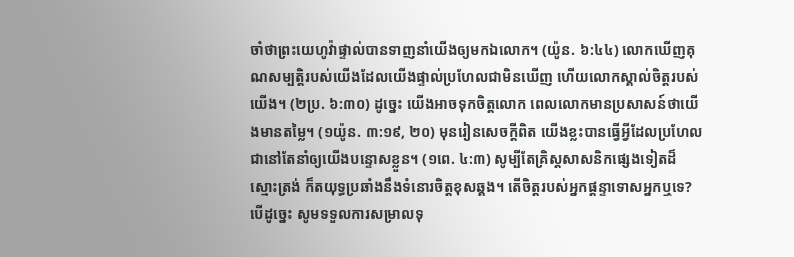ចាំថាព្រះយេហូវ៉ាផ្ទាល់បានទាញនាំយើងឲ្យមកឯលោក។ (យ៉ូន. ៦:៤៤) លោកឃើញគុណសម្បត្តិរបស់យើងដែលយើងផ្ទាល់ប្រហែលជាមិនឃើញ ហើយលោកស្គាល់ចិត្តរបស់យើង។ (២ប្រ. ៦:៣០) ដូច្នេះ យើងអាចទុកចិត្តលោក ពេលលោកមានប្រសាសន៍ថាយើងមានតម្លៃ។ (១យ៉ូន. ៣:១៩, ២០) មុនរៀនសេចក្ដីពិត យើងខ្លះបានធ្វើអ្វីដែលប្រហែលជានៅតែនាំឲ្យយើងបន្ទោសខ្លួន។ (១ពេ. ៤:៣) សូម្បីតែគ្រិស្តសាសនិកផ្សេងទៀតដ៏ស្មោះត្រង់ ក៏តយុទ្ធប្រឆាំងនឹងទំនោរចិត្តខុសឆ្គង។ តើចិត្តរបស់អ្នកផ្ដន្ទាទោសអ្នកឬទេ? បើដូច្នេះ សូមទទួលការសម្រាលទុ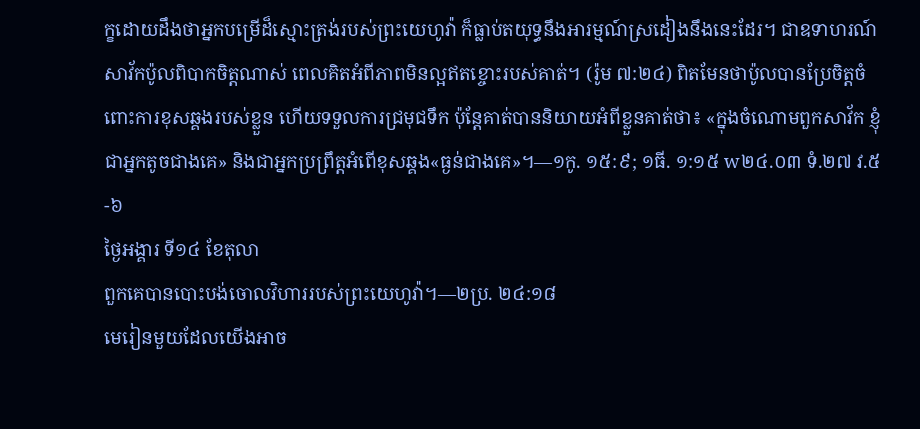ក្ខដោយដឹងថាអ្នកបម្រើដ៏ស្មោះត្រង់របស់ព្រះយេហូវ៉ា ក៏ធ្លាប់តយុទ្ធនឹងអារម្មណ៍ស្រដៀងនឹងនេះដែរ។ ជាឧទាហរណ៍ សាវ័កប៉ូលពិបាកចិត្តណាស់ ពេលគិតអំពីភាពមិនល្អឥតខ្ចោះរបស់គាត់។ (រ៉ូម ៧:២៤) ពិតមែនថាប៉ូលបានប្រែចិត្តចំពោះការខុសឆ្គងរបស់ខ្លួន ហើយទទួលការជ្រមុជទឹក ប៉ុន្តែគាត់បាននិយាយអំពីខ្លួនគាត់ថា៖ «ក្នុងចំណោមពួកសាវ័ក ខ្ញុំជាអ្នកតូចជាងគេ» និងជាអ្នកប្រព្រឹត្តអំពើខុសឆ្គង«ធ្ងន់ជាងគេ»។—១កូ. ១៥:៩; ១ធី. ១:១៥ w២៤.០៣ ទំ.២៧ វ.៥-៦
ថ្ងៃអង្គារ ទី១៤ ខែតុលា
ពួកគេបានបោះបង់ចោលវិហាររបស់ព្រះយេហូវ៉ា។—២ប្រ. ២៤:១៨
មេរៀនមួយដែលយើងអាច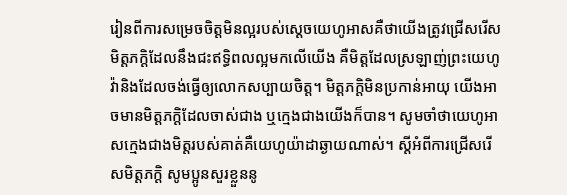រៀនពីការសម្រេចចិត្តមិនល្អរបស់ស្ដេចយេហូអាសគឺថាយើងត្រូវជ្រើសរើសមិត្តភក្ដិដែលនឹងជះឥទ្ធិពលល្អមកលើយើង គឺមិត្តដែលស្រឡាញ់ព្រះយេហូវ៉ានិងដែលចង់ធ្វើឲ្យលោកសប្បាយចិត្ត។ មិត្តភក្ដិមិនប្រកាន់អាយុ យើងអាចមានមិត្តភក្ដិដែលចាស់ជាង ឬក្មេងជាងយើងក៏បាន។ សូមចាំថាយេហូអាសក្មេងជាងមិត្តរបស់គាត់គឺយេហូយ៉ាដាឆ្ងាយណាស់។ ស្ដីអំពីការជ្រើសរើសមិត្តភក្ដិ សូមប្អូនសួរខ្លួននូ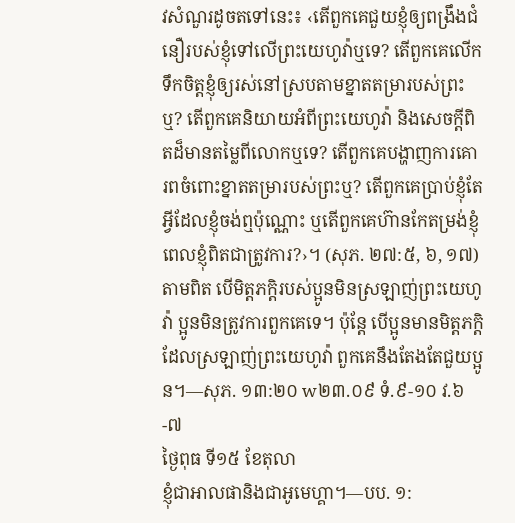វសំណួរដូចតទៅនេះ៖ ‹តើពួកគេជួយខ្ញុំឲ្យពង្រឹងជំនឿរបស់ខ្ញុំទៅលើព្រះយេហូវ៉ាឬទេ? តើពួកគេលើកទឹកចិត្តខ្ញុំឲ្យរស់នៅស្របតាមខ្នាតតម្រារបស់ព្រះឬ? តើពួកគេនិយាយអំពីព្រះយេហូវ៉ា និងសេចក្ដីពិតដ៏មានតម្លៃពីលោកឬទេ? តើពួកគេបង្ហាញការគោរពចំពោះខ្នាតតម្រារបស់ព្រះឬ? តើពួកគេប្រាប់ខ្ញុំតែអ្វីដែលខ្ញុំចង់ឮប៉ុណ្ណោះ ឬតើពួកគេហ៊ានកែតម្រង់ខ្ញុំពេលខ្ញុំពិតជាត្រូវការ?›។ (សុភ. ២៧:៥, ៦, ១៧) តាមពិត បើមិត្តភក្ដិរបស់ប្អូនមិនស្រឡាញ់ព្រះយេហូវ៉ា ប្អូនមិនត្រូវការពួកគេទេ។ ប៉ុន្តែ បើប្អូនមានមិត្តភក្ដិដែលស្រឡាញ់ព្រះយេហូវ៉ា ពួកគេនឹងតែងតែជួយប្អូន។—សុភ. ១៣:២០ w២៣.០៩ ទំ.៩-១០ វ.៦-៧
ថ្ងៃពុធ ទី១៥ ខែតុលា
ខ្ញុំជាអាលផានិងជាអូមេហ្គា។—បប. ១: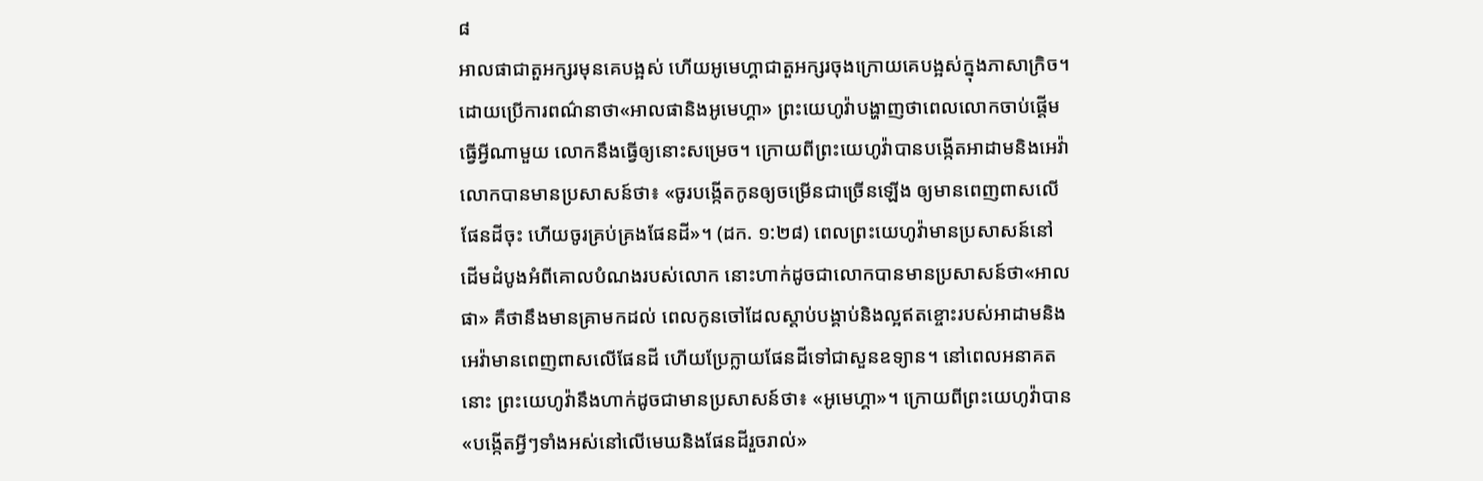៨
អាលផាជាតួអក្សរមុនគេបង្អស់ ហើយអូមេហ្គាជាតួអក្សរចុងក្រោយគេបង្អស់ក្នុងភាសាក្រិច។ ដោយប្រើការពណ៌នាថា«អាលផានិងអូមេហ្គា» ព្រះយេហូវ៉ាបង្ហាញថាពេលលោកចាប់ផ្ដើមធ្វើអ្វីណាមួយ លោកនឹងធ្វើឲ្យនោះសម្រេច។ ក្រោយពីព្រះយេហូវ៉ាបានបង្កើតអាដាមនិងអេវ៉ា លោកបានមានប្រសាសន៍ថា៖ «ចូរបង្កើតកូនឲ្យចម្រើនជាច្រើនឡើង ឲ្យមានពេញពាសលើផែនដីចុះ ហើយចូរគ្រប់គ្រងផែនដី»។ (ដក. ១:២៨) ពេលព្រះយេហូវ៉ាមានប្រសាសន៍នៅដើមដំបូងអំពីគោលបំណងរបស់លោក នោះហាក់ដូចជាលោកបានមានប្រសាសន៍ថា«អាលផា» គឺថានឹងមានគ្រាមកដល់ ពេលកូនចៅដែលស្ដាប់បង្គាប់និងល្អឥតខ្ចោះរបស់អាដាមនិងអេវ៉ាមានពេញពាសលើផែនដី ហើយប្រែក្លាយផែនដីទៅជាសួនឧទ្យាន។ នៅពេលអនាគតនោះ ព្រះយេហូវ៉ានឹងហាក់ដូចជាមានប្រសាសន៍ថា៖ «អូមេហ្គា»។ ក្រោយពីព្រះយេហូវ៉ាបាន«បង្កើតអ្វីៗទាំងអស់នៅលើមេឃនិងផែនដីរួចរាល់»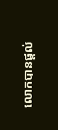លោកបានផ្ដល់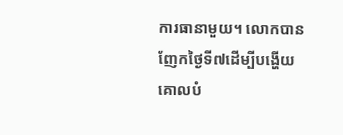ការធានាមួយ។ លោកបានញែកថ្ងៃទី៧ដើម្បីបង្ហើយគោលបំ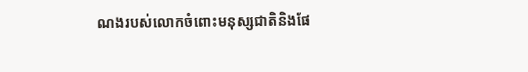ណងរបស់លោកចំពោះមនុស្សជាតិនិងផែ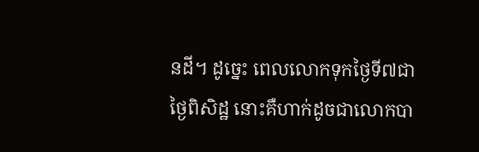នដី។ ដូច្នេះ ពេលលោកទុកថ្ងៃទី៧ជាថ្ងៃពិសិដ្ឋ នោះគឺហាក់ដូចជាលោកបា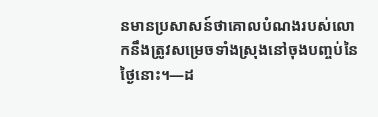នមានប្រសាសន៍ថាគោលបំណងរបស់លោកនឹងត្រូវសម្រេចទាំងស្រុងនៅចុងបញ្ចប់នៃថ្ងៃនោះ។—ដ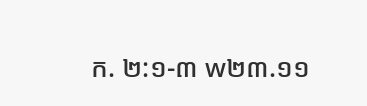ក. ២:១-៣ w២៣.១១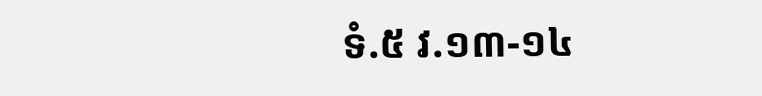ទំ.៥ វ.១៣-១៤